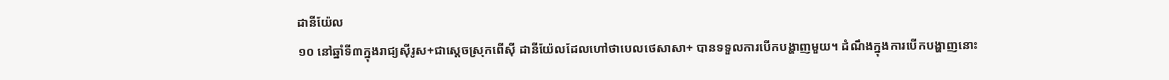ដានីយ៉ែល
១០ នៅឆ្នាំទី៣ក្នុងរាជ្យស៊ីរូស+ជាស្ដេចស្រុកពើស៊ី ដានីយ៉ែលដែលហៅថាបេលថេសាសា+ បានទទួលការបើកបង្ហាញមួយ។ ដំណឹងក្នុងការបើកបង្ហាញនោះ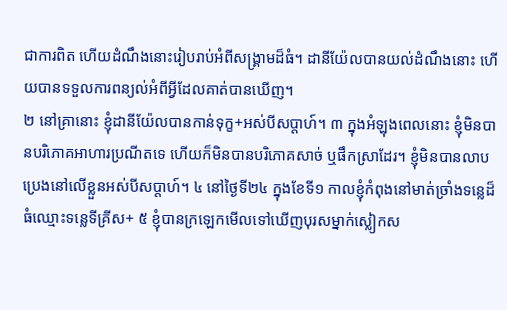ជាការពិត ហើយដំណឹងនោះរៀបរាប់អំពីសង្គ្រាមដ៏ធំ។ ដានីយ៉ែលបានយល់ដំណឹងនោះ ហើយបានទទួលការពន្យល់អំពីអ្វីដែលគាត់បានឃើញ។
២ នៅគ្រានោះ ខ្ញុំដានីយ៉ែលបានកាន់ទុក្ខ+អស់បីសប្ដាហ៍។ ៣ ក្នុងអំឡុងពេលនោះ ខ្ញុំមិនបានបរិភោគអាហារប្រណីតទេ ហើយក៏មិនបានបរិភោគសាច់ ឬផឹកស្រាដែរ។ ខ្ញុំមិនបានលាបប្រេងនៅលើខ្លួនអស់បីសប្ដាហ៍។ ៤ នៅថ្ងៃទី២៤ ក្នុងខែទី១ កាលខ្ញុំកំពុងនៅមាត់ច្រាំងទន្លេដ៏ធំឈ្មោះទន្លេទីគ្រីស+ ៥ ខ្ញុំបានក្រឡេកមើលទៅឃើញបុរសម្នាក់ស្លៀកស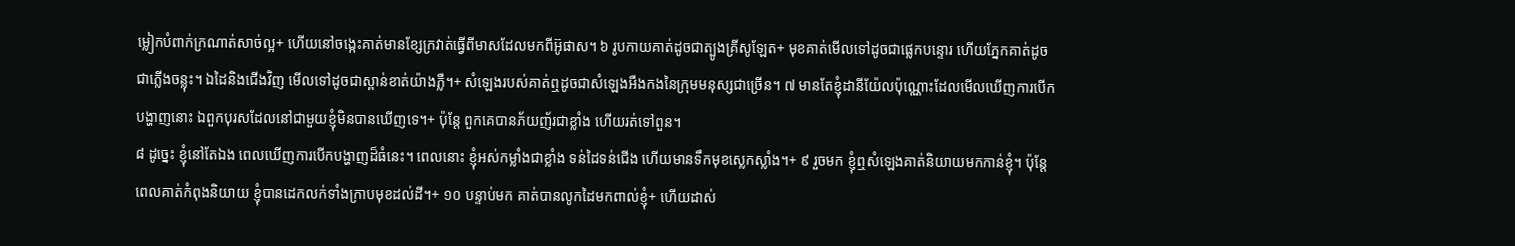ម្លៀកបំពាក់ក្រណាត់សាច់ល្អ+ ហើយនៅចង្កេះគាត់មានខ្សែក្រវាត់ធ្វើពីមាសដែលមកពីអ៊ូផាស។ ៦ រូបកាយគាត់ដូចជាត្បូងគ្រីសូឡែត+ មុខគាត់មើលទៅដូចជាផ្លេកបន្ទោរ ហើយភ្នែកគាត់ដូចជាភ្លើងចន្លុះ។ ឯដៃនិងជើងវិញ មើលទៅដូចជាស្ពាន់ខាត់យ៉ាងភ្លឺ។+ សំឡេងរបស់គាត់ឮដូចជាសំឡេងអឺងកងនៃក្រុមមនុស្សជាច្រើន។ ៧ មានតែខ្ញុំដានីយ៉ែលប៉ុណ្ណោះដែលមើលឃើញការបើកបង្ហាញនោះ ឯពួកបុរសដែលនៅជាមួយខ្ញុំមិនបានឃើញទេ។+ ប៉ុន្តែ ពួកគេបានភ័យញ័រជាខ្លាំង ហើយរត់ទៅពួន។
៨ ដូច្នេះ ខ្ញុំនៅតែឯង ពេលឃើញការបើកបង្ហាញដ៏ធំនេះ។ ពេលនោះ ខ្ញុំអស់កម្លាំងជាខ្លាំង ទន់ដៃទន់ជើង ហើយមានទឹកមុខស្លេកស្លាំង។+ ៩ រួចមក ខ្ញុំឮសំឡេងគាត់និយាយមកកាន់ខ្ញុំ។ ប៉ុន្តែ ពេលគាត់កំពុងនិយាយ ខ្ញុំបានដេកលក់ទាំងក្រាបមុខដល់ដី។+ ១០ បន្ទាប់មក គាត់បានលូកដៃមកពាល់ខ្ញុំ+ ហើយដាស់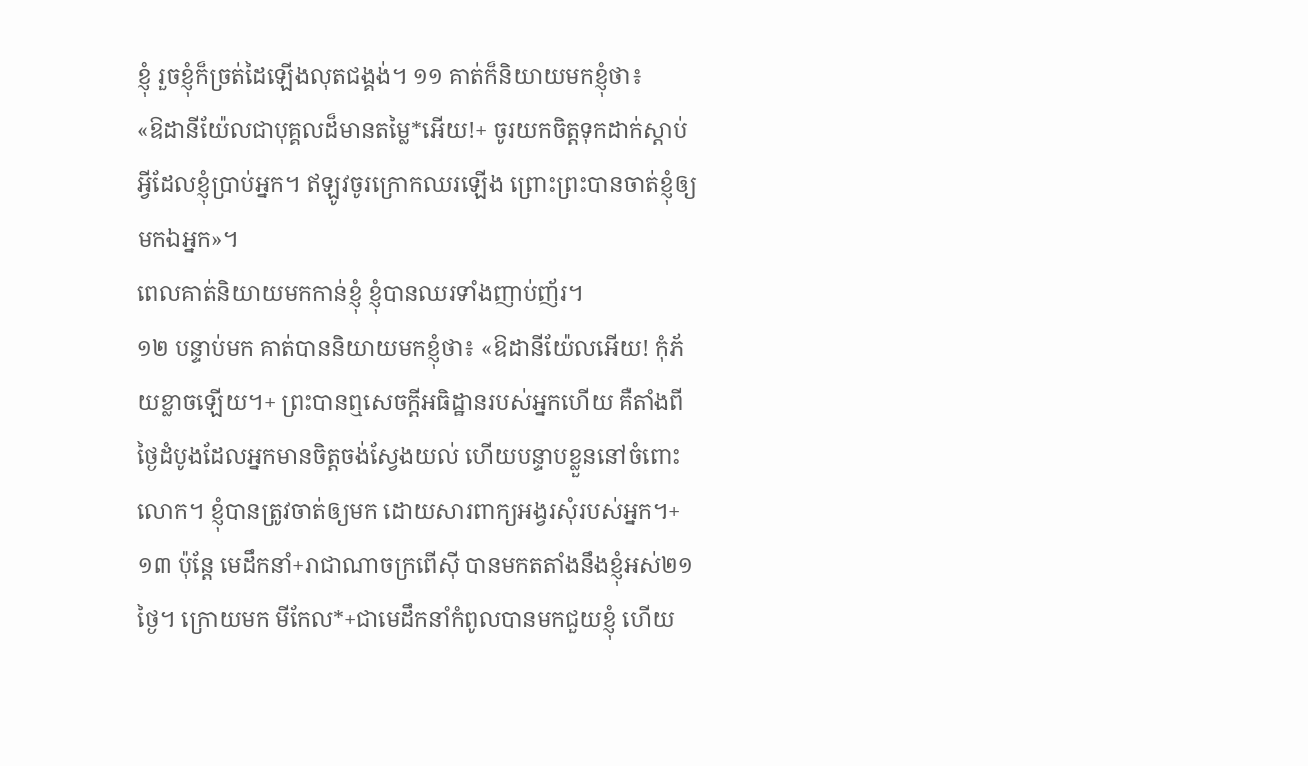ខ្ញុំ រួចខ្ញុំក៏ច្រត់ដៃឡើងលុតជង្គង់។ ១១ គាត់ក៏និយាយមកខ្ញុំថា៖
«ឱដានីយ៉ែលជាបុគ្គលដ៏មានតម្លៃ*អើយ!+ ចូរយកចិត្តទុកដាក់ស្ដាប់អ្វីដែលខ្ញុំប្រាប់អ្នក។ ឥឡូវចូរក្រោកឈរឡើង ព្រោះព្រះបានចាត់ខ្ញុំឲ្យមកឯអ្នក»។
ពេលគាត់និយាយមកកាន់ខ្ញុំ ខ្ញុំបានឈរទាំងញាប់ញ័រ។
១២ បន្ទាប់មក គាត់បាននិយាយមកខ្ញុំថា៖ «ឱដានីយ៉ែលអើយ! កុំភ័យខ្លាចឡើយ។+ ព្រះបានឮសេចក្ដីអធិដ្ឋានរបស់អ្នកហើយ គឺតាំងពីថ្ងៃដំបូងដែលអ្នកមានចិត្តចង់ស្វែងយល់ ហើយបន្ទាបខ្លួននៅចំពោះលោក។ ខ្ញុំបានត្រូវចាត់ឲ្យមក ដោយសារពាក្យអង្វរសុំរបស់អ្នក។+ ១៣ ប៉ុន្តែ មេដឹកនាំ+រាជាណាចក្រពើស៊ី បានមកតតាំងនឹងខ្ញុំអស់២១ថ្ងៃ។ ក្រោយមក មីកែល*+ជាមេដឹកនាំកំពូលបានមកជួយខ្ញុំ ហើយ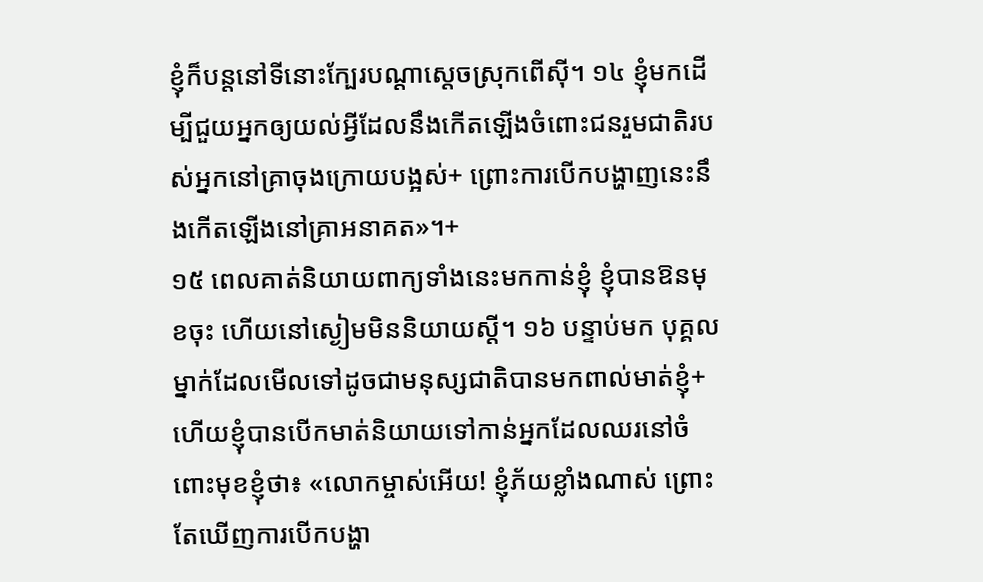ខ្ញុំក៏បន្តនៅទីនោះក្បែរបណ្ដាស្ដេចស្រុកពើស៊ី។ ១៤ ខ្ញុំមកដើម្បីជួយអ្នកឲ្យយល់អ្វីដែលនឹងកើតឡើងចំពោះជនរួមជាតិរបស់អ្នកនៅគ្រាចុងក្រោយបង្អស់+ ព្រោះការបើកបង្ហាញនេះនឹងកើតឡើងនៅគ្រាអនាគត»។+
១៥ ពេលគាត់និយាយពាក្យទាំងនេះមកកាន់ខ្ញុំ ខ្ញុំបានឱនមុខចុះ ហើយនៅស្ងៀមមិននិយាយស្ដី។ ១៦ បន្ទាប់មក បុគ្គលម្នាក់ដែលមើលទៅដូចជាមនុស្សជាតិបានមកពាល់មាត់ខ្ញុំ+ ហើយខ្ញុំបានបើកមាត់និយាយទៅកាន់អ្នកដែលឈរនៅចំពោះមុខខ្ញុំថា៖ «លោកម្ចាស់អើយ! ខ្ញុំភ័យខ្លាំងណាស់ ព្រោះតែឃើញការបើកបង្ហា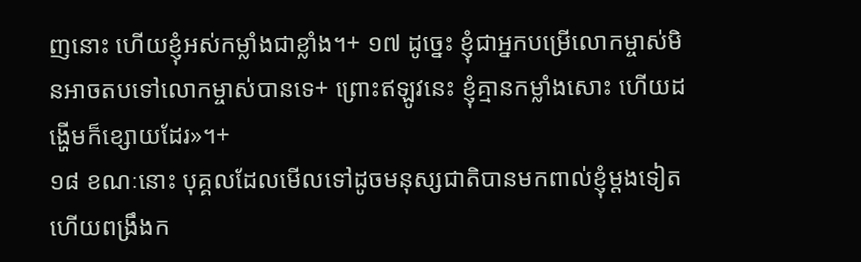ញនោះ ហើយខ្ញុំអស់កម្លាំងជាខ្លាំង។+ ១៧ ដូច្នេះ ខ្ញុំជាអ្នកបម្រើលោកម្ចាស់មិនអាចតបទៅលោកម្ចាស់បានទេ+ ព្រោះឥឡូវនេះ ខ្ញុំគ្មានកម្លាំងសោះ ហើយដង្ហើមក៏ខ្សោយដែរ»។+
១៨ ខណៈនោះ បុគ្គលដែលមើលទៅដូចមនុស្សជាតិបានមកពាល់ខ្ញុំម្ដងទៀត ហើយពង្រឹងក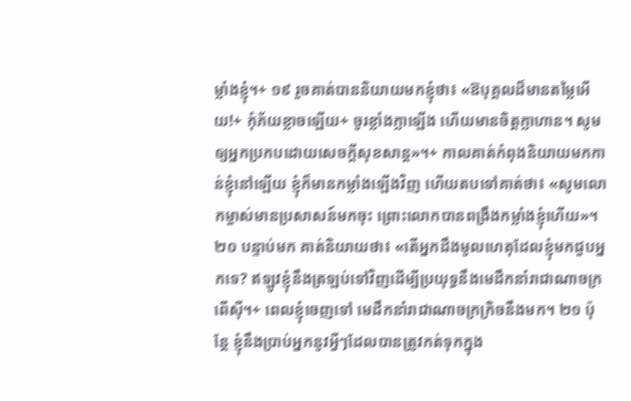ម្លាំងខ្ញុំ។+ ១៩ រួចគាត់បាននិយាយមកខ្ញុំថា៖ «ឱបុគ្គលដ៏មានតម្លៃអើយ!+ កុំភ័យខ្លាចឡើយ+ ចូរខ្លាំងក្លាឡើង ហើយមានចិត្តក្លាហាន។ សូមឲ្យអ្នកប្រកបដោយសេចក្ដីសុខសាន្ត»។+ កាលគាត់កំពុងនិយាយមកកាន់ខ្ញុំនៅឡើយ ខ្ញុំក៏មានកម្លាំងឡើងវិញ ហើយតបទៅគាត់ថា៖ «សូមលោកម្ចាស់មានប្រសាសន៍មកចុះ ព្រោះលោកបានពង្រឹងកម្លាំងខ្ញុំហើយ»។
២០ បន្ទាប់មក គាត់និយាយថា៖ «តើអ្នកដឹងមូលហេតុដែលខ្ញុំមកជួបអ្នកទេ? ឥឡូវខ្ញុំនឹងត្រឡប់ទៅវិញដើម្បីប្រយុទ្ធនឹងមេដឹកនាំរាជាណាចក្រពើស៊ី។+ ពេលខ្ញុំចេញទៅ មេដឹកនាំរាជាណាចក្រក្រិចនឹងមក។ ២១ ប៉ុន្តែ ខ្ញុំនឹងប្រាប់អ្នកនូវអ្វីៗដែលបានត្រូវកត់ទុកក្នុង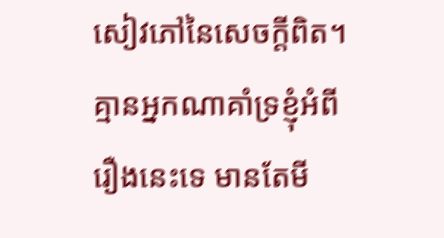សៀវភៅនៃសេចក្ដីពិត។ គ្មានអ្នកណាគាំទ្រខ្ញុំអំពីរឿងនេះទេ មានតែមី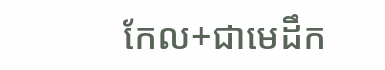កែល+ជាមេដឹក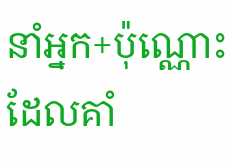នាំអ្នក+ប៉ុណ្ណោះ ដែលគាំ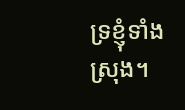ទ្រខ្ញុំទាំងស្រុង។